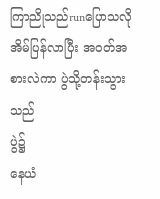ကြာညိုသည်runပြောသလို အိမ်ပြန်လာပြီး အ၀တ်အစားလဲကာ ပွဲသို့တန်းသွားသည်
ပွဲ၌
နေယံ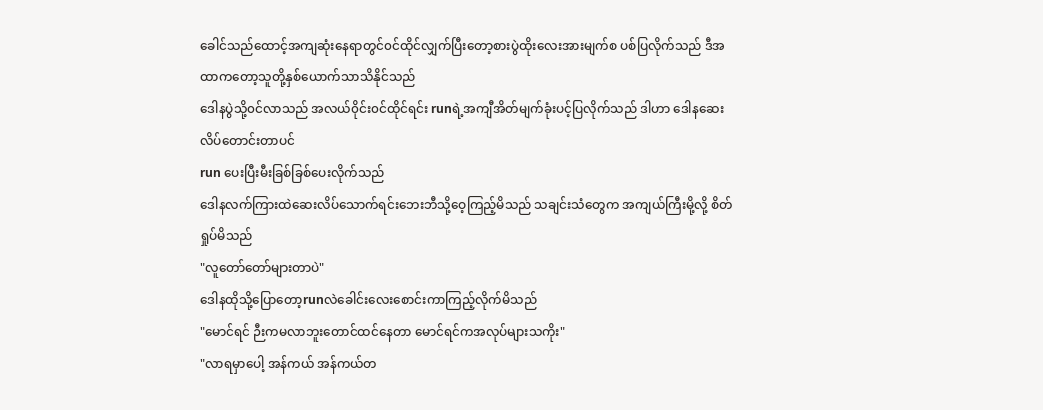ခေါင်သည်ထောင့်အကျဆုံးနေရာတွင်၀င်ထိုင်လျှက်ပြီးတော့စားပွဲထိုးလေးအားမျက်စ ပစ်ပြလိုက်သည် ဒီအထာကတော့သူတို့နှစ်ယောက်သာသိနိုင်သည်
ဒေါနပွဲသို့၀င်လာသည် အလယ်၀ိုင်း၀င်ထိုင်ရင်း runရဲ့အကျီအိတ်မျက်ခုံးပင့်ပြလိုက်သည် ဒါဟာ ဒေါနဆေးလိပ်တောင်းတာပင်
run ပေးပြီးမီးခြစ်ခြစ်ပေးလိုက်သည်
ဒေါနလက်ကြားထဲဆေးလိပ်သောက်ရင်းဘေးဘီသို့ဝေ့ကြည့်မိသည် သချင်းသံတွေက အကျယ်ကြီးမို့လို့ စိတ်ရှုပ်မိသည်
"လူတော်တော်များတာပဲ"
ဒေါနထိုသို့ပြောတော့runလဲခေါင်းလေးစောင်းကာကြည့်လိုက်မိသည်
"မောင်ရင် ဉီးကမလာဘူးတောင်ထင်နေတာ မောင်ရင်ကအလုပ်များသကိုး"
"လာရမှာပေါ့ အန်ကယ် အန်ကယ်တ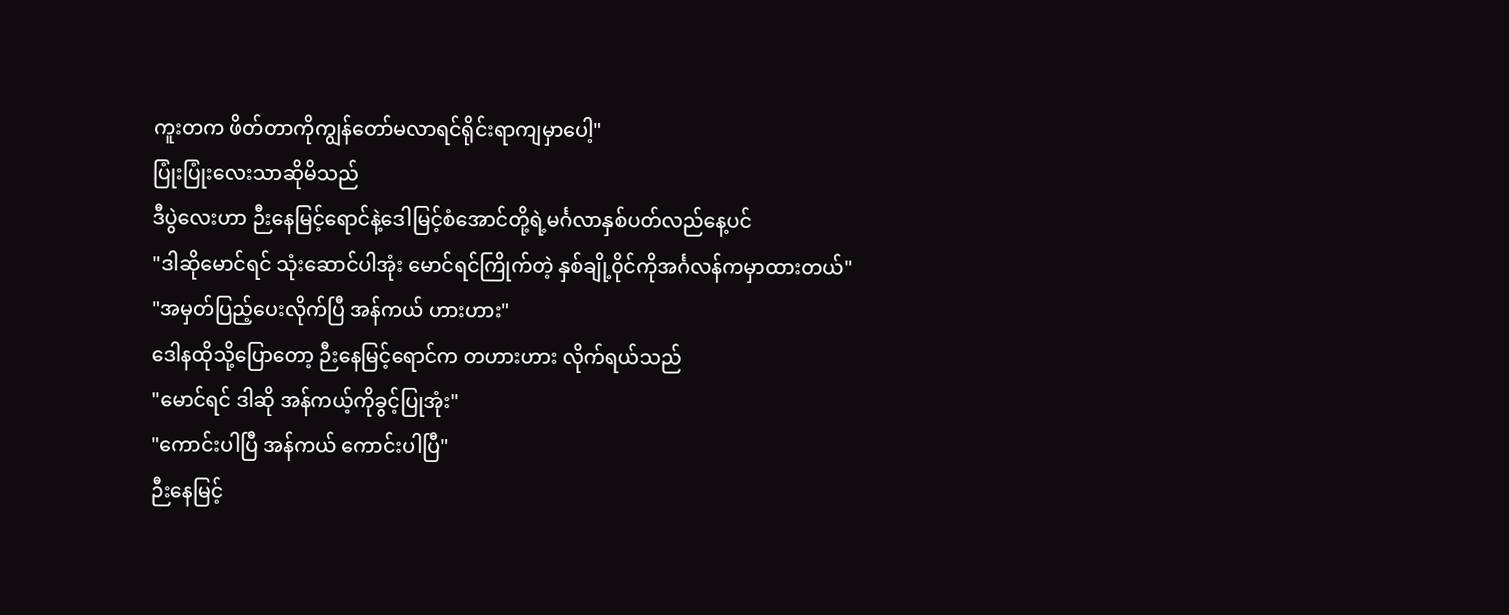ကူးတက ဖိတ်တာကိုကျွန်တော်မလာရင်ရိုင်းရာကျမှာပေါ့"
ပြုံးပြုံးလေးသာဆိုမိသည်
ဒီပွဲလေးဟာ ဉီးနေမြင့်ရောင်နဲ့ဒေါမြင့်စံအောင်တို့ရဲ့မင်္ဂလာနှစ်ပတ်လည်နေ့ပင်
"ဒါဆိုမောင်ရင် သုံးဆောင်ပါအုံး မောင်ရင်ကြိုက်တဲ့ နှစ်ချို့၀ိုင်ကိုအင်္ဂလန်ကမှာထားတယ်"
"အမှတ်ပြည့်ပေးလိုက်ပြီ အန်ကယ် ဟားဟား"
ဒေါနထိုသို့ပြောတော့ ဉီးနေမြင့်ရောင်က တဟားဟား လိုက်ရယ်သည်
"မောင်ရင် ဒါဆို အန်ကယ့်ကိုခွင့်ပြုအုံး"
"ကောင်းပါပြီ အန်ကယ် ကောင်းပါပြီ"
ဉီးနေမြင့်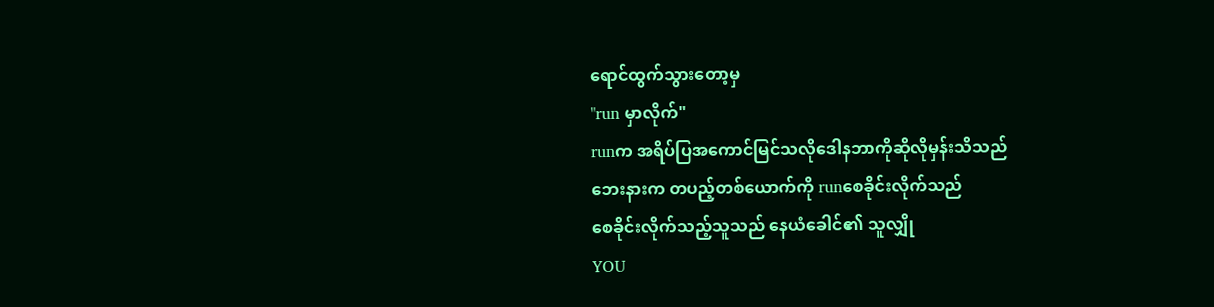ရောင်ထွက်သွားတော့မှ
"run မှာလိုက်"
runက အရိပ်ပြအကောင်မြင်သလိုဒေါနဘာကိုဆိုလိုမှန်းသိသည်
ဘေးနားက တပည့်တစ်ယောက်ကို runစေခိုင်းလိုက်သည်
စေခိုင်းလိုက်သည့်သူသည် နေယံခေါင်၏ သူလျှို
YOU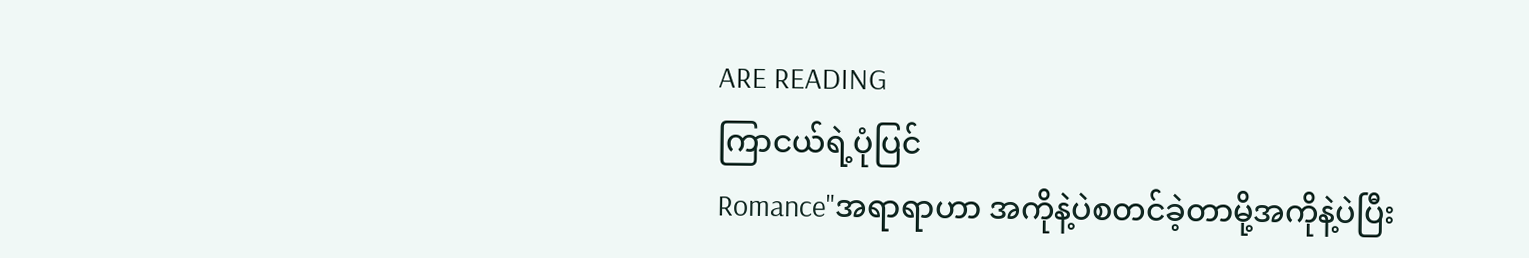ARE READING
ကြာငယ်ရဲ့ပုံပြင်
Romance"အရာရာဟာ အကိုနဲ့ပဲစတင်ခဲ့တာမို့အကိုနဲ့ပဲပြီး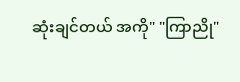ဆုံးချင်တယ် အကို" "ကြာညို"